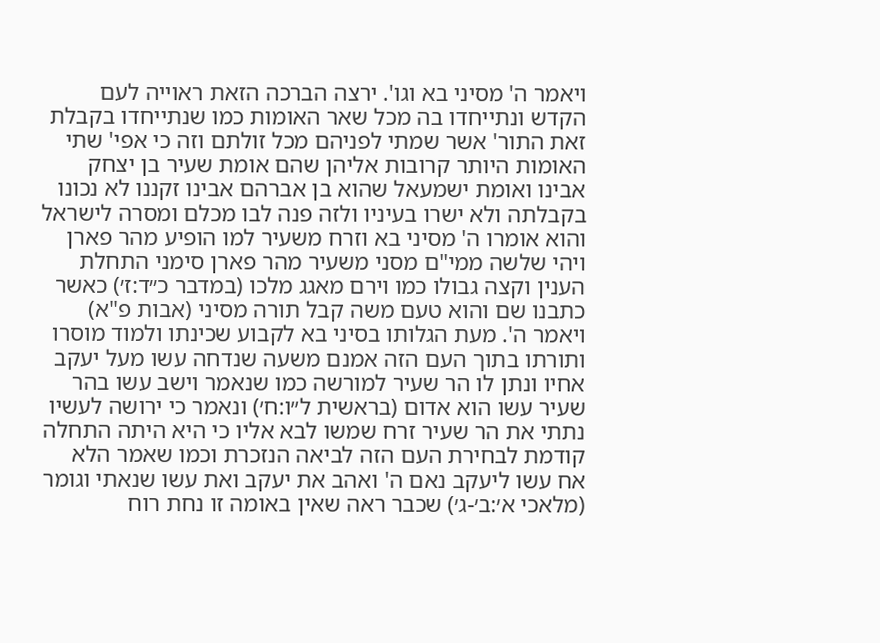ויאמר ה' מסיני בא וגו'. ירצה הברכה הזאת ראוייה לעם הקדש ונתייחדו בה מכל שאר האומות כמו שנתייחדו בקבלת זאת התור' אשר שמתי לפניהם מכל זולתם וזה כי אפי' שתי האומות היותר קרובות אליהן שהם אומת שעיר בן יצחק אבינו ואומת ישמעאל שהוא בן אברהם אבינו זקננו לא נכונו בקבלתה ולא ישרו בעיניו ולזה פנה לבו מכלם ומסרה לישראל והוא אומרו ה' מסיני בא וזרח משעיר למו הופיע מהר פארן ויהי שלשה ממי"ם מסני משעיר מהר פארן סימני התחלת הענין וקצה גבולו כמו וירם מאגג מלכו (במדבר כ״ד:ז׳) כאשר כתבנו שם והוא טעם משה קבל תורה מסיני (אבות פ"א) ויאמר ה'. מעת הגלותו בסיני בא לקבוע שכינתו ולמוד מוסרו ותורתו בתוך העם הזה אמנם משעה שנדחה עשו מעל יעקב אחיו ונתן לו הר שעיר למורשה כמו שנאמר וישב עשו בהר שעיר עשו הוא אדום (בראשית ל״ו:ח׳) ונאמר כי ירושה לעשיו נתתי את הר שעיר זרח שמשו לבא אליו כי היא היתה התחלה קודמת לבחירת העם הזה לביאה הנזכרת וכמו שאמר הלא אח עשו ליעקב נאם ה' ואהב את יעקב ואת עשו שנאתי וגומר (מלאכי א׳:ב׳-ג׳) שכבר ראה שאין באומה זו נחת רוח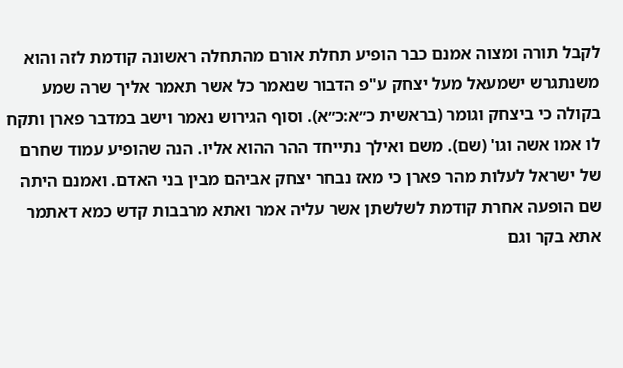לקבל תורה ומצוה אמנם כבר הופיע תחלת אורם מהתחלה ראשונה קודמת לזה והוא משנתגרש ישמעאל מעל יצחק ע"פ הדבור שנאמר כל אשר תאמר אליך שרה שמע בקולה כי ביצחק וגומר (בראשית כ״א:כ״א). וסוף הגירוש נאמר וישב במדבר פארן ותקח לו אמו אשה וגו' (שם). משם ואילך נתייחד ההר ההוא אליו. הנה שהופיע עמוד שחרם של ישראל לעלות מהר פארן כי מאז נבחר יצחק אביהם מבין בני האדם. ואמנם היתה שם הופעה אחרת קודמת לשלשתן אשר עליה אמר ואתא מרבבות קדש כמא דאתמר אתא בקר וגם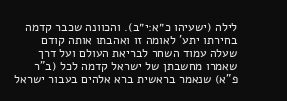לילה (ישעיהו כ״א:י״ב). והכוונה שכבר קדמה בחירתו יתע' לאומה זו ואהבתו אותה קודם שעלה עמוד השחר לבריאת העולם ועל דרך שאמרו מחשבתן של ישראל קדמה לכל (ב"ר פ"א) שנאמר בראשית ברא אלהים בעבור ישראל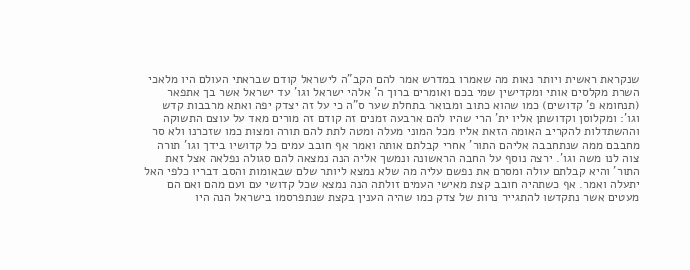שנקראת ראשית ויותר נאות מה שאמרו במדרש אמר להם הקב"ה לישראל קודם שבראתי העולם היו מלאכי השרת מקלסים אותי ומקדישין שמי בכם ואומרים ברוך ה' אלהי ישראל וגו' עד ישראל אשר בך אתפאר (תנחומא פ' קדושים) כמו שהוא כתוב ומבואר בתחלת שער ס"ה כי על זה יצדק יפה ואתא מרבבות קדש וגו': ומקלוסן וקדושתן אליו ית' הרי שהיו להם ארבעה זמנים זה קודם זה מורים מאד על עוצם התשוקה וההשתדלות להקריב האומה הזאת אליו מכל המוני מעלה ומטה לתת להם תורה ומצות כמו שזכרנו ולא סר מחבבם ממה שנתחבבה אליהם התור' אחרי קבלתם אותה ואמר אף חובב עמים כל קדושיו בידך וגו' תורה צוה לנו משה וגו'. ירצה נוסף על החבה הראשונה ונמשך אליה הנה נמצאה להם סגולה נפלאה אצל זאת התור' והיא קבלתם עולה ומסרם את נפשם עליה מה שלא נמצא ליותר שלם שבאומות והסב דבריו כלפי האל יתעלה ואמר. אף כשתהיה חובב קצת מאישי העמים זולתה הנה נמצא שכל קדושי עם ועם מהם ואם הם מעטים אשר נתקדשו להתגייר נרות של צדק כמו שהיה הענין בקצת שנתפרסמו בישראל הנה היו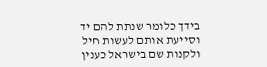בידך כלומר שנתת להם יד וסייעת אותם לעשות חיל ולקנות שם בישראל כענין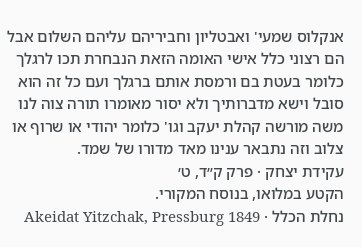אנקלוס שמעי' ואבטליון וחביריהם עליהם השלום אבל הם רצוני כלל אישי האומה הזאת הנבחרת תכו לרגלך כלומר בעטת בם ורמסת אותם ברגלך ועם כל זה הוא סובל וישא מדברותיך ולא יסור מאומרו תורה צוה לנו משה מורשה קהלת יעקב וגו' כלומר יהודי או שרוף או צלוב וזה נתבאר ענינו מאד מדורו של שמד.
עקידת יצחק · פרק ק״ד, ט׳
הקטע במלואו, בנוסח המקורי.
נחלת הכלל · Akeidat Yitzchak, Pressburg 1849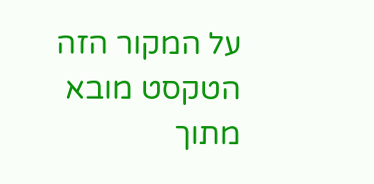על המקור הזה
הטקסט מובא מתוך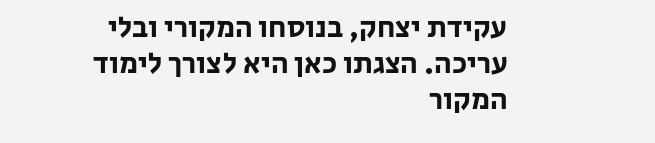עקידת יצחק, בנוסחו המקורי ובלי עריכה. הצגתו כאן היא לצורך לימוד המקור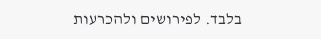בלבד. לפירושים ולהכרעות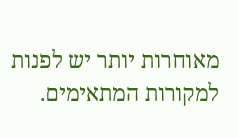מאוחרות יותר יש לפנות למקורות המתאימים.